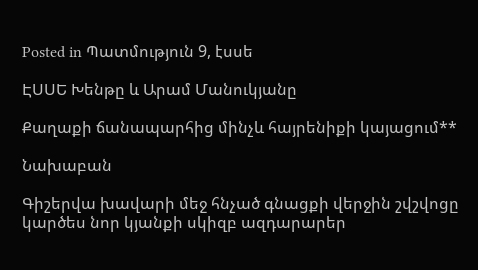Posted in Պատմություն 9, էսսե

ԷՍՍԵ Խենթը և Արամ Մանուկյանը

Քաղաքի ճանապարհից մինչև հայրենիքի կայացում**

Նախաբան

Գիշերվա խավարի մեջ հնչած գնացքի վերջին շվշվոցը կարծես նոր կյանքի սկիզբ ազդարարեր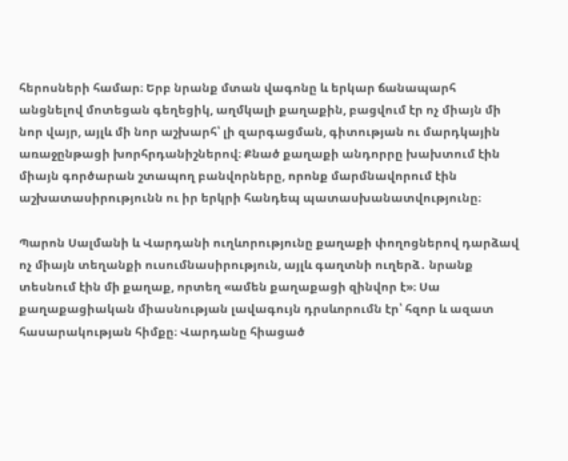հերոսների համար։ Երբ նրանք մտան վագոնը և երկար ճանապարհ անցնելով մոտեցան գեղեցիկ, աղմկալի քաղաքին, բացվում էր ոչ միայն մի նոր վայր, այլև մի նոր աշխարհ՝ լի զարգացման, գիտության ու մարդկային առաջընթացի խորհրդանիշներով։ Քնած քաղաքի անդորրը խախտում էին միայն գործարան շտապող բանվորները, որոնք մարմնավորում էին աշխատասիրությունն ու իր երկրի հանդեպ պատասխանատվությունը։

Պարոն Սալմանի և Վարդանի ուղևորությունը քաղաքի փողոցներով դարձավ ոչ միայն տեղանքի ուսումնասիրություն, այլև գաղտնի ուղերձ․ նրանք տեսնում էին մի քաղաք, որտեղ «ամեն քաղաքացի զինվոր է»։ Սա քաղաքացիական միասնության լավագույն դրսևորումն էր՝ հզոր և ազատ հասարակության հիմքը։ Վարդանը հիացած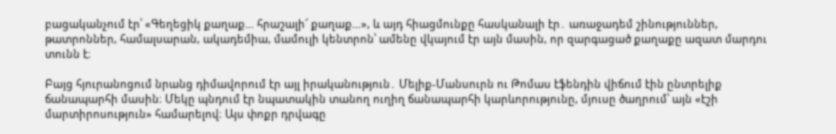բացականչում էր՝ «Գեղեցիկ քաղաք… հրաշալի՜ քաղաք…», և այդ հիացմունքը հասկանալի էր․ առաջադեմ շինություններ, թատրոններ, համալսարան, ակադեմիա, մամուլի կենտրոն՝ ամենը վկայում էր այն մասին, որ զարգացած քաղաքը ազատ մարդու տունն է։

Բայց հյուրանոցում նրանց դիմավորում էր այլ իրականություն․ Մելիք-Մանսուրն ու Թոմաս էֆենդին վիճում էին ընտրելիք ճանապարհի մասին։ Մեկը պնդում էր նպատակին տանող ուղիղ ճանապարհի կարևորությունը, մյուսը ծաղրում՝ այն «էշի մարտիրոսություն» համարելով։ Այս փոքր դրվագը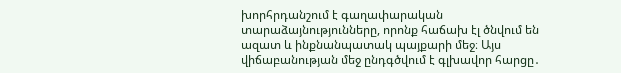խորհրդանշում է գաղափարական տարաձայնությունները, որոնք հաճախ էլ ծնվում են ազատ և ինքնանպատակ պայքարի մեջ։ Այս վիճաբանության մեջ ընդգծվում է գլխավոր հարցը․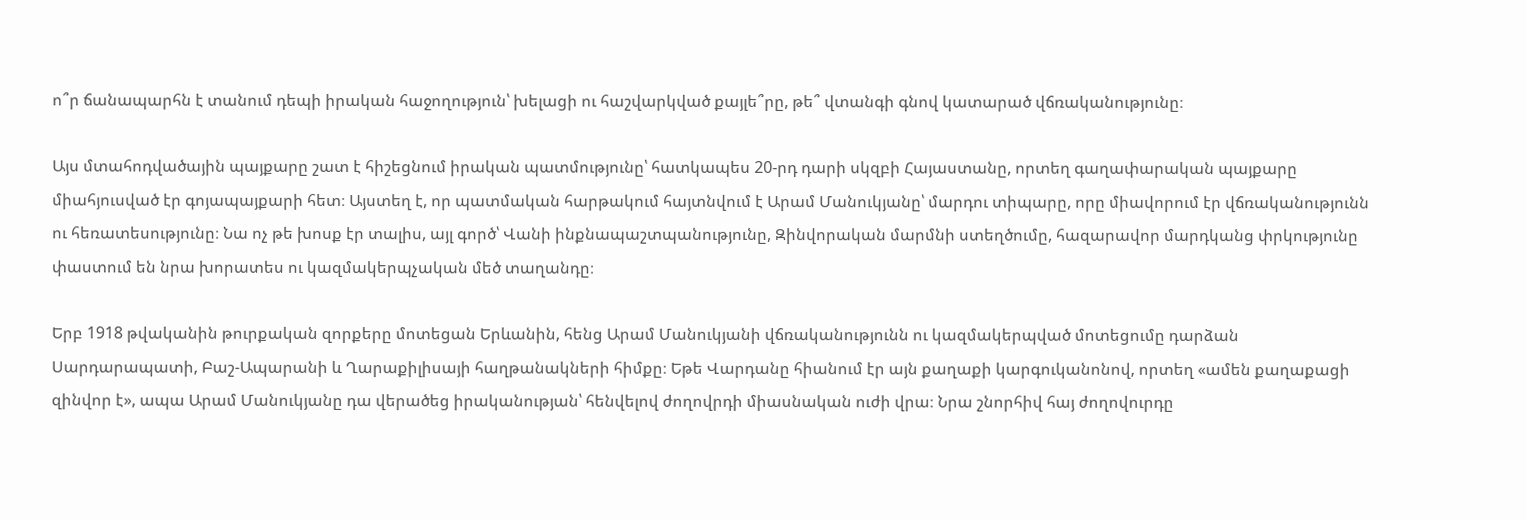ո՞ր ճանապարհն է տանում դեպի իրական հաջողություն՝ խելացի ու հաշվարկված քայլե՞րը, թե՞ վտանգի գնով կատարած վճռականությունը։

Այս մտահոդվածային պայքարը շատ է հիշեցնում իրական պատմությունը՝ հատկապես 20-րդ դարի սկզբի Հայաստանը, որտեղ գաղափարական պայքարը միահյուսված էր գոյապայքարի հետ։ Այստեղ է, որ պատմական հարթակում հայտնվում է Արամ Մանուկյանը՝ մարդու տիպարը, որը միավորում էր վճռականությունն ու հեռատեսությունը։ Նա ոչ թե խոսք էր տալիս, այլ գործ՝ Վանի ինքնապաշտպանությունը, Զինվորական մարմնի ստեղծումը, հազարավոր մարդկանց փրկությունը փաստում են նրա խորատես ու կազմակերպչական մեծ տաղանդը։

Երբ 1918 թվականին թուրքական զորքերը մոտեցան Երևանին, հենց Արամ Մանուկյանի վճռականությունն ու կազմակերպված մոտեցումը դարձան Սարդարապատի, Բաշ-Ապարանի և Ղարաքիլիսայի հաղթանակների հիմքը։ Եթե Վարդանը հիանում էր այն քաղաքի կարգուկանոնով, որտեղ «ամեն քաղաքացի զինվոր է», ապա Արամ Մանուկյանը դա վերածեց իրականության՝ հենվելով ժողովրդի միասնական ուժի վրա։ Նրա շնորհիվ հայ ժողովուրդը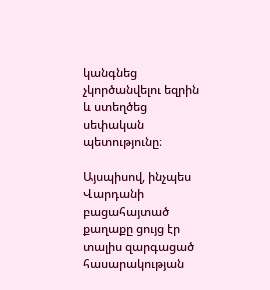կանգնեց չկործանվելու եզրին և ստեղծեց սեփական պետությունը։

Այսպիսով, ինչպես Վարդանի բացահայտած քաղաքը ցույց էր տալիս զարգացած հասարակության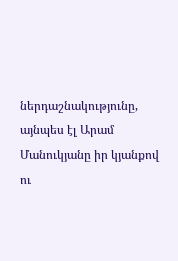ներդաշնակությունը, այնպես էլ Արամ Մանուկյանը իր կյանքով ու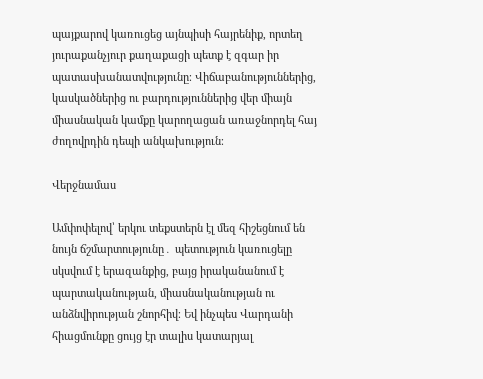պայքարով կառուցեց այնպիսի հայրենիք, որտեղ յուրաքանչյուր քաղաքացի պետք է զգար իր պատասխանատվությունը։ Վիճաբանություններից, կասկածներից ու բարդություններից վեր միայն միասնական կամքը կարողացան առաջնորդել հայ ժողովրդին դեպի անկախություն։

Վերջնամաս

Ամփոփելով՝ երկու տեքստերն էլ մեզ հիշեցնում են նույն ճշմարտությունը․ պետություն կառուցելը սկսվում է երազանքից, բայց իրականանում է պարտականության, միասնականության ու անձնվիրության շնորհիվ։ Եվ ինչպես Վարդանի հիացմունքը ցույց էր տալիս կատարյալ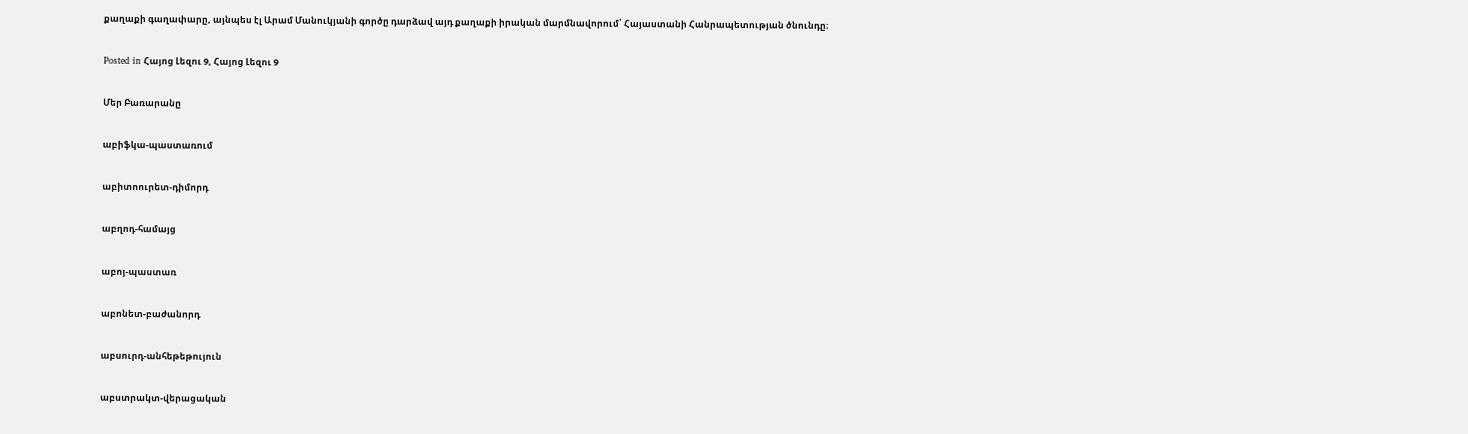քաղաքի գաղափարը, այնպես էլ Արամ Մանուկյանի գործը դարձավ այդ քաղաքի իրական մարմնավորում՝ Հայաստանի Հանրապետության ծնունդը։

Posted in Հայոց Լեզու 9, Հայոց Լեզու 9

Մեր Բառարանը

աբիֆկա-պաստառում

աբիտոուրետ-դիմորդ

աբղոդ-համայց

աբոյ-պաստառ

աբոնետ-բաժանորդ

աբսուրդ-անհեթեթույուն

աբստրակտ-վերացական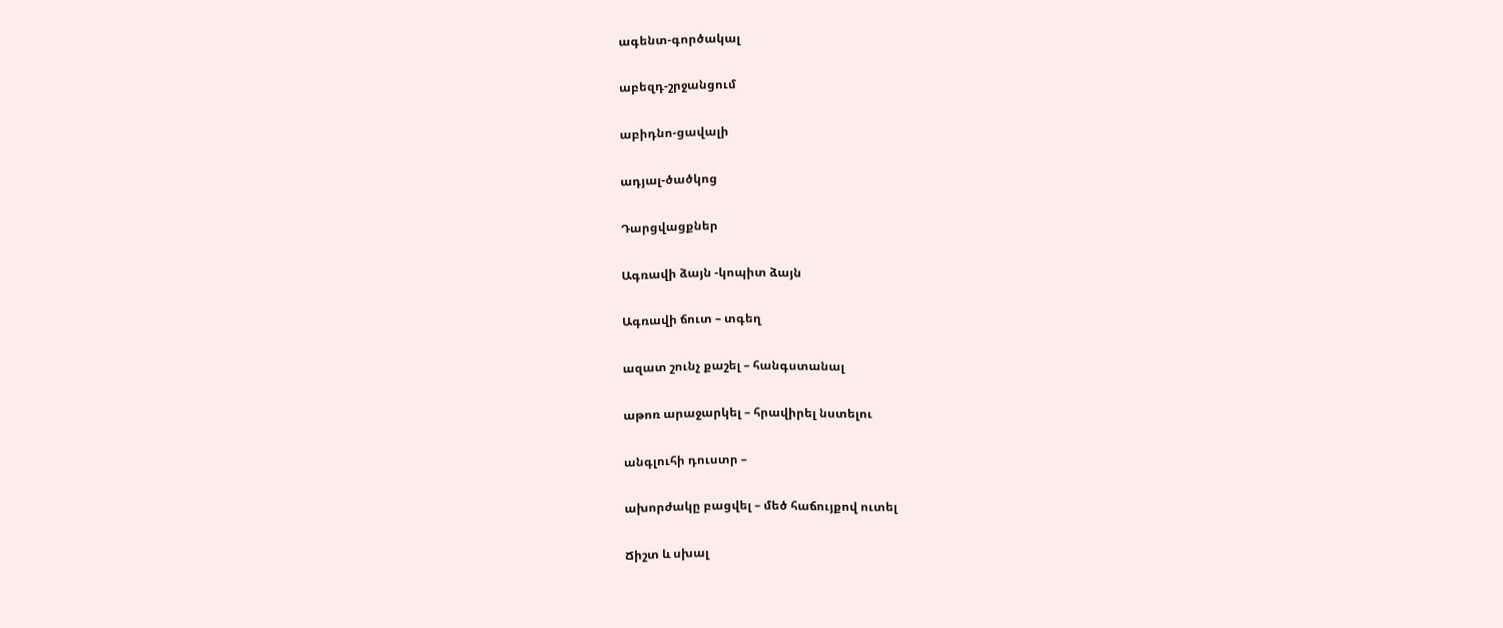ագենտ-գործակալ

աբեզդ-շրջանցում

աբիդնո-ցավալի

ադյալ-ծածկոց

Դարցվացքներ

Ագռավի ձայն -կոպիտ ձայն

Ագռավի ճուտ – տգեղ

ազատ շունչ քաշել – հանգստանալ

աթոռ արաջարկել – հրավիրել նստելու

անգլուհի դուստր –

ախորժակը բացվել – մեծ հաճույքով ուտել

Ճիշտ և սխալ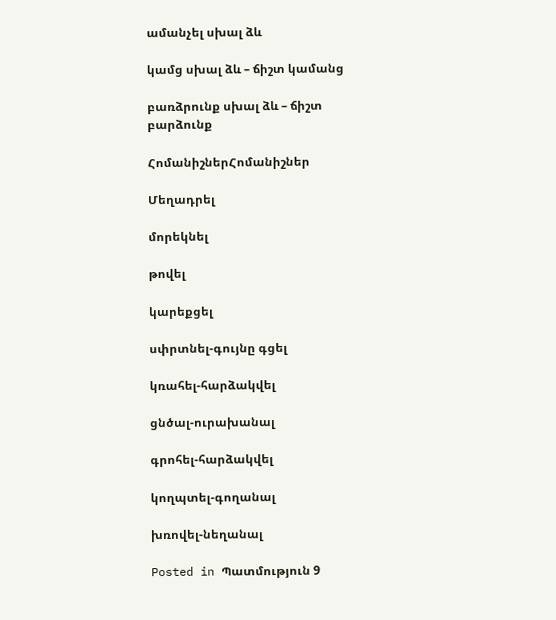ամանչել սխալ ձև

կամց սխալ ձև – ճիշտ կամանց

բառձրունք սխալ ձև – ճիշտ բարձունք

ՀոմանիշներՀոմանիշներ

Մեղադրել

մորեկնել

թովել

կարեքցել

սփրտնել-գույնը գցել

կռահել-հարձակվել

ցնծալ-ուրախանալ

գրոհել-հարձակվել

կողպտել-գողանալ

խռովել-նեղանալ

Posted in Պատմություն 9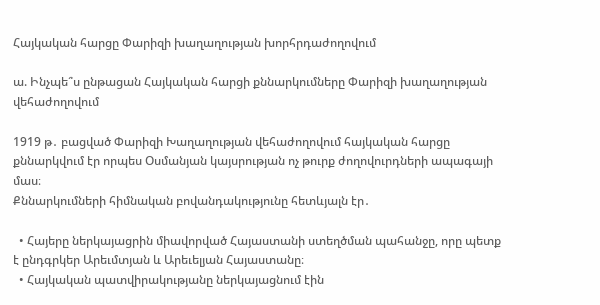Հայկական հարցը Փարիզի խաղաղության խորհրդաժողովում

ա. Ինչպե՞ս ընթացան Հայկական հարցի քննարկումները Փարիզի խաղաղության վեհաժողովում

1919 թ․ բացված Փարիզի Խաղաղության վեհաժողովում հայկական հարցը քննարկվում էր որպես Օսմանյան կայսրության ոչ թուրք ժողովուրդների ապագայի մաս։
Քննարկումների հիմնական բովանդակությունը հետևյալն էր․

  • Հայերը ներկայացրին միավորված Հայաստանի ստեղծման պահանջը, որը պետք է ընդգրկեր Արեւմտյան և Արեւելյան Հայաստանը։
  • Հայկական պատվիրակությանը ներկայացնում էին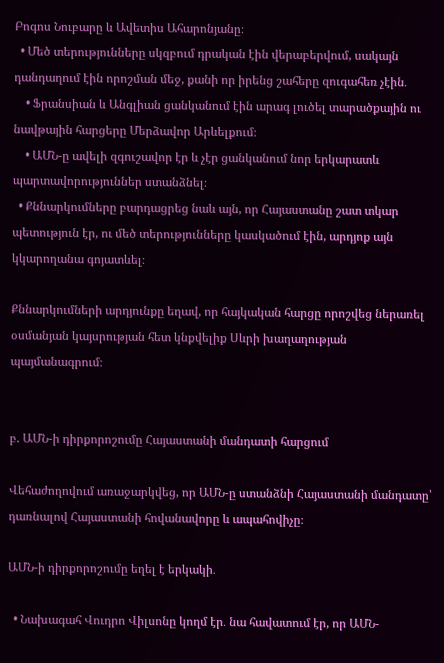Բոգոս Նուբարը և Ավետիս Ահարոնյանը։
  • Մեծ տերությունները սկզբում դրական էին վերաբերվում, սակայն դանդաղում էին որոշման մեջ, քանի որ իրենց շահերը զուգահեռ չէին․
    • Ֆրանսիան և Անգլիան ցանկանում էին արագ լուծել տարածքային ու նավթային հարցերը Մերձավոր Արևելքում։
    • ԱՄՆ-ը ավելի զգուշավոր էր և չէր ցանկանում նոր երկարատև պարտավորություններ ստանձնել։
  • Քննարկումները բարդացրեց նաև այն, որ Հայաստանը շատ տկար պետություն էր, ու մեծ տերությունները կասկածում էին, արդյոք այն կկարողանա գոյատևել։

Քննարկումների արդյունքը եղավ, որ հայկական հարցը որոշվեց ներառել օսմանյան կայսրության հետ կնքվելիք Սևրի խաղաղության պայմանագրում։


բ. ԱՄՆ-ի դիրքորոշումը Հայաստանի մանդատի հարցում

Վեհաժողովում առաջարկվեց, որ ԱՄՆ-ը ստանձնի Հայաստանի մանդատը՝ դառնալով Հայաստանի հովանավորը և ապահովիչը։

ԱՄՆ-ի դիրքորոշումը եղել է երկակի․

  • Նախագահ Վուդրո Վիլսոնը կողմ էր․ նա հավատում էր, որ ԱՄՆ-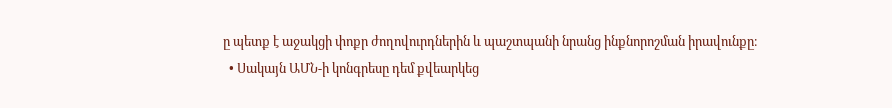ը պետք է աջակցի փոքր ժողովուրդներին և պաշտպանի նրանց ինքնորոշման իրավունքը։
  • Սակայն ԱՄՆ-ի կոնգրեսը դեմ քվեարկեց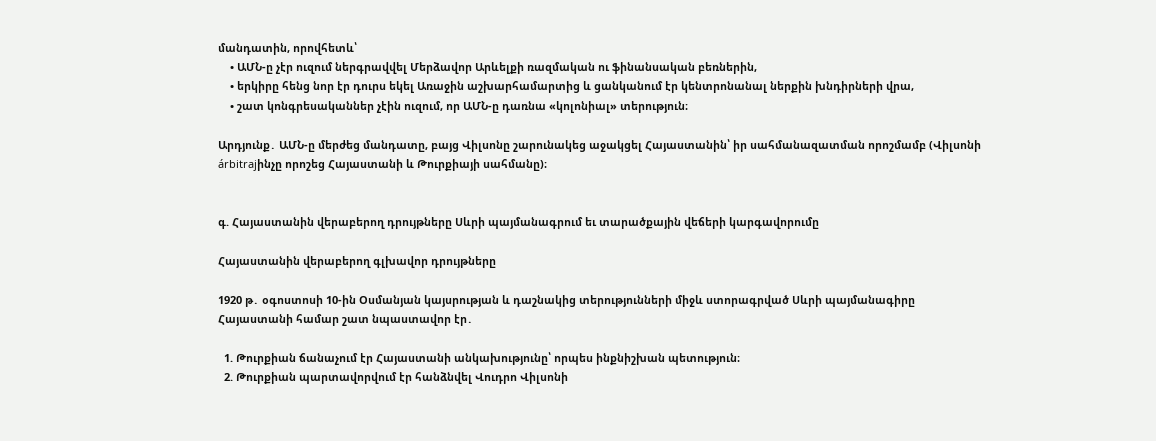մանդատին, որովհետև՝
    • ԱՄՆ-ը չէր ուզում ներգրավվել Մերձավոր Արևելքի ռազմական ու ֆինանսական բեռներին,
    • երկիրը հենց նոր էր դուրս եկել Առաջին աշխարհամարտից և ցանկանում էր կենտրոնանալ ներքին խնդիրների վրա,
    • շատ կոնգրեսականներ չէին ուզում, որ ԱՄՆ-ը դառնա «կոլոնիալ» տերություն։

Արդյունք․ ԱՄՆ-ը մերժեց մանդատը, բայց Վիլսոնը շարունակեց աջակցել Հայաստանին՝ իր սահմանազատման որոշմամբ (Վիլսոնի árbitrajինչը որոշեց Հայաստանի և Թուրքիայի սահմանը)։


գ. Հայաստանին վերաբերող դրույթները Սևրի պայմանագրում եւ տարածքային վեճերի կարգավորումը

Հայաստանին վերաբերող գլխավոր դրույթները

1920 թ․ օգոստոսի 10-ին Օսմանյան կայսրության և դաշնակից տերությունների միջև ստորագրված Սևրի պայմանագիրը Հայաստանի համար շատ նպաստավոր էր․

  1. Թուրքիան ճանաչում էր Հայաստանի անկախությունը՝ որպես ինքնիշխան պետություն։
  2. Թուրքիան պարտավորվում էր հանձնվել Վուդրո Վիլսոնի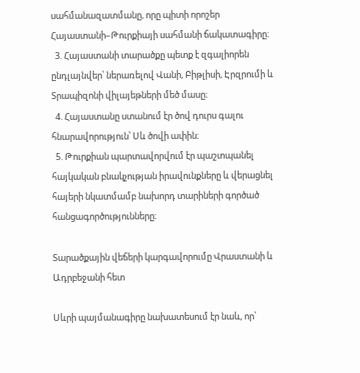սահմանազատմանը, որը պիտի որոշեր Հայաստանի–Թուրքիայի սահմանի ճակատագիրը։
  3. Հայաստանի տարածքը պետք է զգալիորեն ընդլայնվեր՝ ներառելով Վանի, Բիթլիսի, Էրզրումի և Տրապիզոնի վիլայեթների մեծ մասը։
  4. Հայաստանը ստանում էր ծով դուրս գալու հնարավորություն՝ Սև ծովի ափին։
  5. Թուրքիան պարտավորվում էր պաշտպանել հայկական բնակչության իրավունքները և վերացնել հայերի նկատմամբ նախորդ տարիների գործած հանցագործությունները։

Տարածքային վեճերի կարգավորումը Վրաստանի և Ադրբեջանի հետ

Սևրի պայմանագիրը նախատեսում էր նաև, որ՝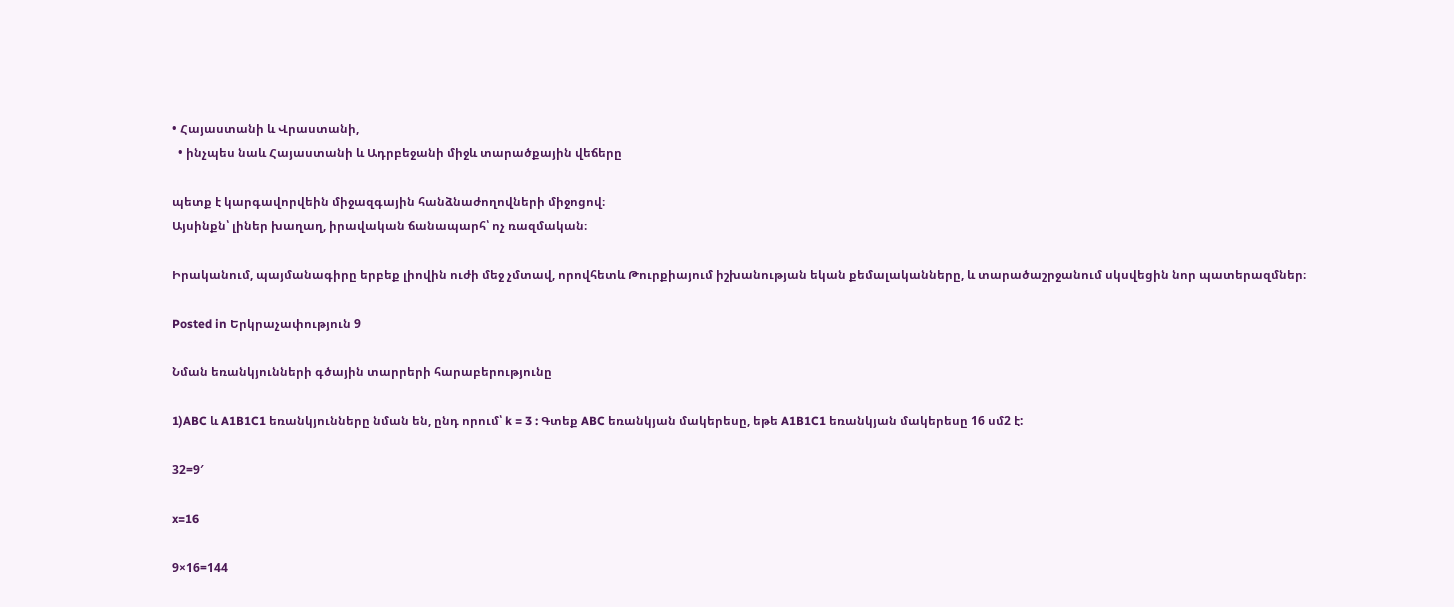• Հայաստանի և Վրաստանի,
  • ինչպես նաև Հայաստանի և Ադրբեջանի միջև տարածքային վեճերը

պետք է կարգավորվեին միջազգային հանձնաժողովների միջոցով։
Այսինքն՝ լիներ խաղաղ, իրավական ճանապարհ՝ ոչ ռազմական։

Իրականում, պայմանագիրը երբեք լիովին ուժի մեջ չմտավ, որովհետև Թուրքիայում իշխանության եկան քեմալականները, և տարածաշրջանում սկսվեցին նոր պատերազմներ։

Posted in Երկրաչափություն 9

Նման եռանկյունների գծային տարրերի հարաբերությունը

1)ABC և A1B1C1 եռանկյունները նման են, ընդ որում՝ k = 3 : Գտեք ABC եռանկյան մակերեսը, եթե A1B1C1 եռանկյան մակերեսը 16 սմ2 է:

32=9′

x=16

9×16=144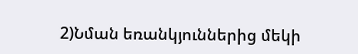2)Նման եռանկյուններից մեկի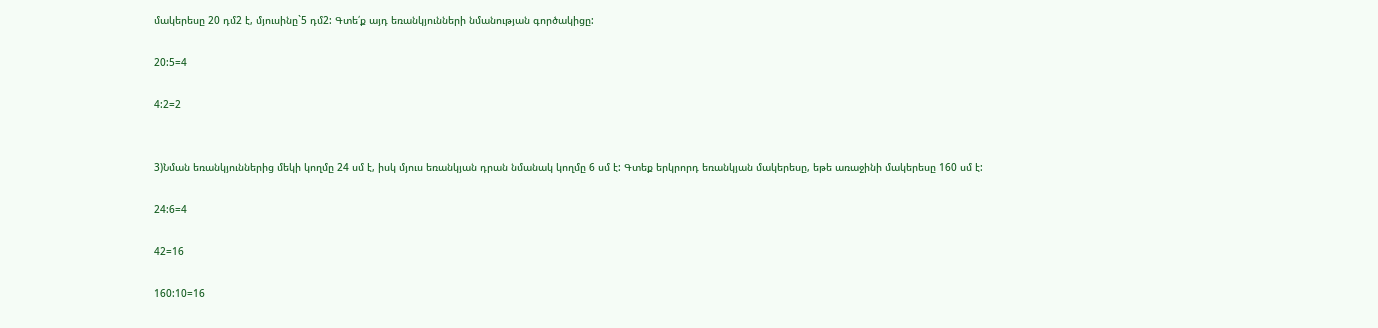մակերեսը 20 դմ2 է, մյուսինը`5 դմ2: Գտե՛ք այդ եռանկյունների նմանության գործակիցը:

20:5=4

4:2=2


3)Նման եռանկյուններից մեկի կողմը 24 սմ է, իսկ մյուս եռանկյան դրան նմանակ կողմը 6 սմ է: Գտեք երկրորդ եռանկյան մակերեսը, եթե առաջինի մակերեսը 160 սմ է:

24:6=4

42=16

160:10=16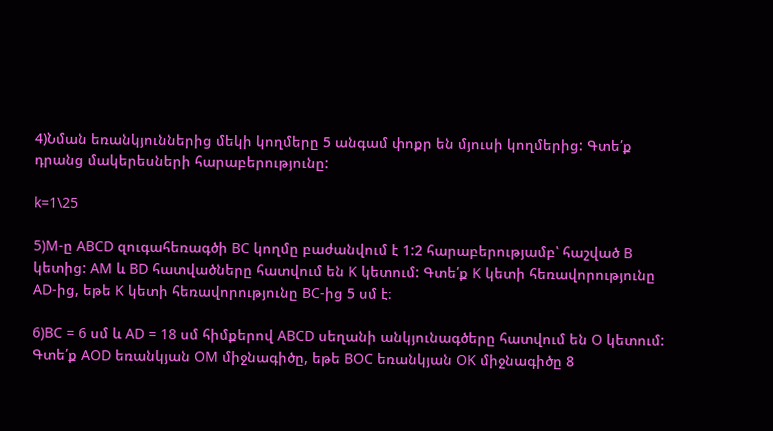4)Նման եռանկյուններից մեկի կողմերը 5 անգամ փոքր են մյուսի կողմերից: Գտե՛ք դրանց մակերեսների հարաբերությունը:

k=1\25

5)M-ը ABCD զուգահեռագծի BC կողմը բաժանվում է 1:2 հարաբերությամբ՝ հաշված B կետից: AM և BD հատվածները հատվում են K կետում: Գտե՛ք K կետի հեռավորությունը AD-ից, եթե K կետի հեռավորությունը BC-ից 5 սմ է։

6)BC = 6 սմ և AD = 18 սմ հիմքերով ABCD սեղանի անկյունագծերը հատվում են O կետում: Գտե՛ք AOD եռանկյան OM միջնագիծը, եթե BOC եռանկյան OK միջնագիծը 8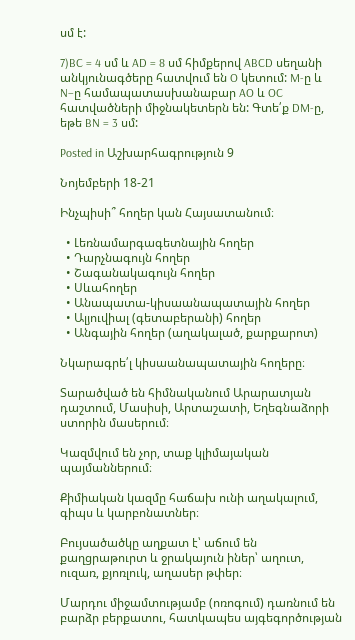սմ է:

7)BC = 4 սմ և AD = 8 սմ հիմքերով ABCD սեղանի անկյունագծերը հատվում են O կետում: M-ը և N–ը համապատասխանաբար AO և OC հատվածների միջնակետերն են: Գտե՛ք DM-ը, եթե BN = 3 սմ:

Posted in Աշխարհագրություն 9

Նոյեմբերի 18-21

Ինչպիսի՞ հողեր կան Հայսատանում։

  • Լեռնամարգագետնային հողեր
  • Դարչնագույն հողեր
  • Շագանակագույն հողեր
  • Սևահողեր
  • Անապատա-կիսաանապատային հողեր
  • Ալյուվիալ (գետաբերանի) հողեր
  • Անգային հողեր (աղակալած, քարքարոտ)

Նկարագրե՛լ կիսաանապատային հողերը։

Տարածված են հիմնականում Արարատյան դաշտում, Մասիսի, Արտաշատի, Եղեգնաձորի ստորին մասերում։

Կազմվում են չոր, տաք կլիմայական պայմաններում։

Քիմիական կազմը հաճախ ունի աղակալում, գիպս և կարբոնատներ։

Բույսածածկը աղքատ է՝ աճում են քաղցրաթուրտ և ջրակայուն իներ՝ աղուտ, ուզառ, քյոռլուկ, աղասեր թփեր։

Մարդու միջամտությամբ (ոռոգում) դառնում են բարձր բերքատու, հատկապես այգեգործության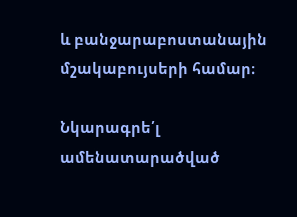և բանջարաբոստանային մշակաբույսերի համար։

Նկարագրե՛լ ամենատարածված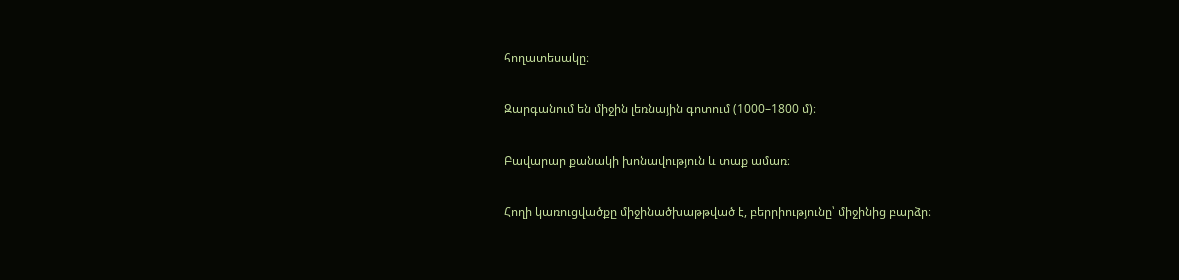հողատեսակը։

Զարգանում են միջին լեռնային գոտում (1000–1800 մ)։

Բավարար քանակի խոնավություն և տաք ամառ։

Հողի կառուցվածքը միջինածխաթթված է, բերրիությունը՝ միջինից բարձր։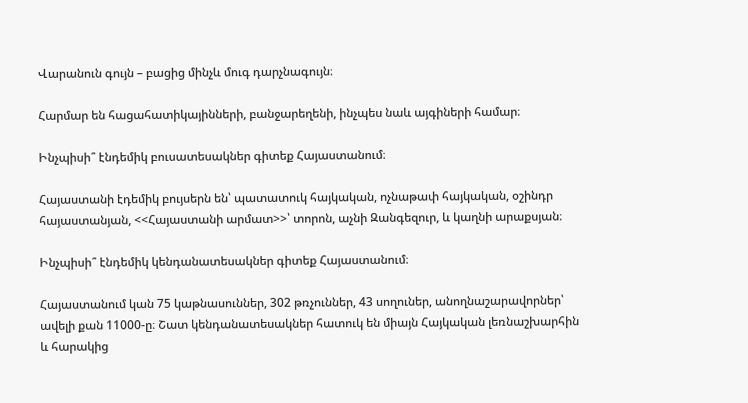Վարանուն գույն – բացից մինչև մուգ դարչնագույն։

Հարմար են հացահատիկայինների, բանջարեղենի, ինչպես նաև այգիների համար։

Ինչպիսի՞ էնդեմիկ բուսատեսակներ գիտեք Հայաստանում։

Հայաստանի էդեմիկ բույսերն են՝ պատատուկ հայկական, ոչնաթափ հայկական, օշինդր հայաստանյան, <<Հայաստանի արմատ>>՝ տորոն, աչնի Զանգեզուր, և կաղնի արաքսյան։

Ինչպիսի՞ էնդեմիկ կենդանատեսակներ գիտեք Հայաստանում։

Հայաստանում կան 75 կաթնասուններ, 302 թռչուններ, 43 սողուներ, անողնաշարավորներ՝ ավելի քան 11000-ը։ Շատ կենդանատեսակներ հատուկ են միայն Հայկական լեռնաշխարհին և հարակից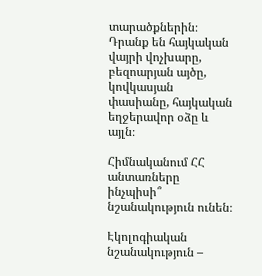տարածքներին։ Դրանք են հայկական վայրի վոչխարը, բեզոարյան այծը, կովկասյան փասիանը, հայկական եղջերավոր օձը և այլն։

Հիմնականում ՀՀ անտառները ինչպիսի՞ նշանակություն ունեն։

Էկոլոգիական նշանակություն –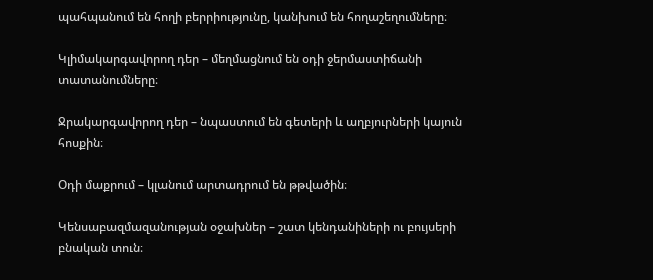պահպանում են հողի բերրիությունը, կանխում են հողաշեղումները։

Կլիմակարգավորող դեր – մեղմացնում են օդի ջերմաստիճանի տատանումները։

Ջրակարգավորող դեր – նպաստում են գետերի և աղբյուրների կայուն հոսքին։

Օդի մաքրում – կլանում արտադրում են թթվածին։

Կենսաբազմազանության օջախներ – շատ կենդանիների ու բույսերի բնական տուն։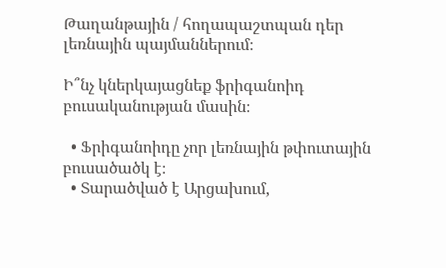Թաղանթային / հողապաշտպան դեր լեռնային պայմաններում։

Ի՞նչ կներկայացնեք ֆրիգանոիդ բուսականության մասին։

  • Ֆրիգանոիդը չոր լեռնային թփուտային բուսածածկ է։
  • Տարածված է Արցախում,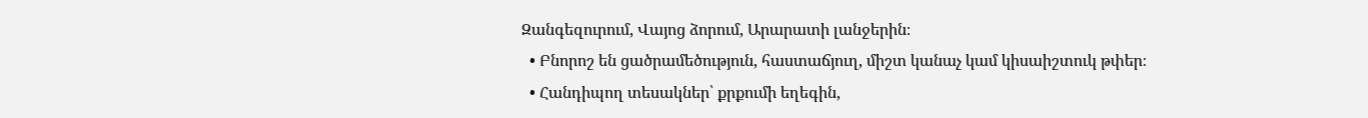Զանգեզուրում, Վայոց ձորում, Արարատի լանջերին։
  • Բնորոշ են ցածրամեծություն, հաստաճյուղ, միշտ կանաչ կամ կիսաիշտուկ թփեր։
  • Հանդիպող տեսակներ՝ քրքումի եղեգին,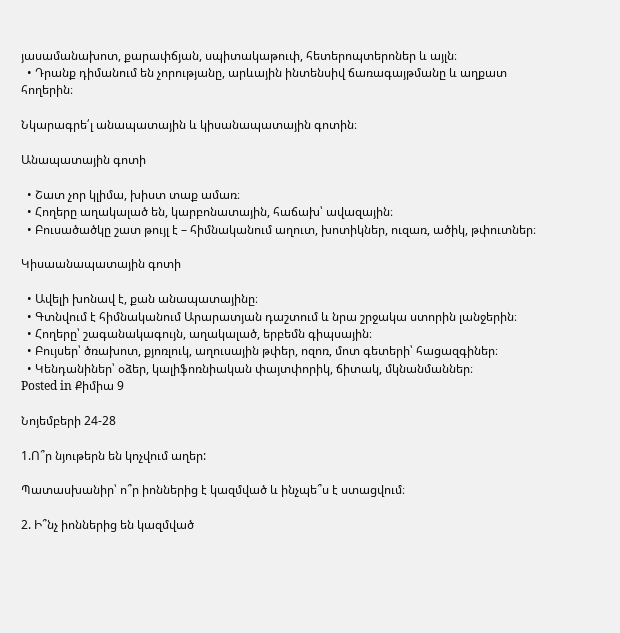յասամանախոտ, քարափճյան, սպիտակաթուփ, հետերոպտերոներ և այլն։
  • Դրանք դիմանում են չորությանը, արևային ինտենսիվ ճառագայթմանը և աղքատ հողերին։

Նկարագրե՛լ անապատային և կիսանապատային գոտին։

Անապատային գոտի

  • Շատ չոր կլիմա, խիստ տաք ամառ։
  • Հողերը աղակալած են, կարբոնատային, հաճախ՝ ավազային։
  • Բուսածածկը շատ թույլ է – հիմնականում աղուտ, խոտիկներ, ուզառ, ածիկ, թփուտներ։

Կիսաանապատային գոտի

  • Ավելի խոնավ է, քան անապատայինը։
  • Գտնվում է հիմնականում Արարատյան դաշտում և նրա շրջակա ստորին լանջերին։
  • Հողերը՝ շագանակագույն, աղակալած, երբեմն գիպսային։
  • Բույսեր՝ ծռախոտ, քյոռլուկ, աղուսային թփեր, ոզոռ, մոտ գետերի՝ հացազգիներ։
  • Կենդանիներ՝ օձեր, կալիֆոռնիական փայտփորիկ, ճիտակ, մկնանմաններ։
Posted in Քիմիա 9

Նոյեմբերի 24-28

1.Ո՞ր նյութերն են կոչվում աղեր:

Պատասխանիր՝ ո՞ր իոններից է կազմված և ինչպե՞ս է ստացվում։

2. Ի՞նչ իոններից են կազմված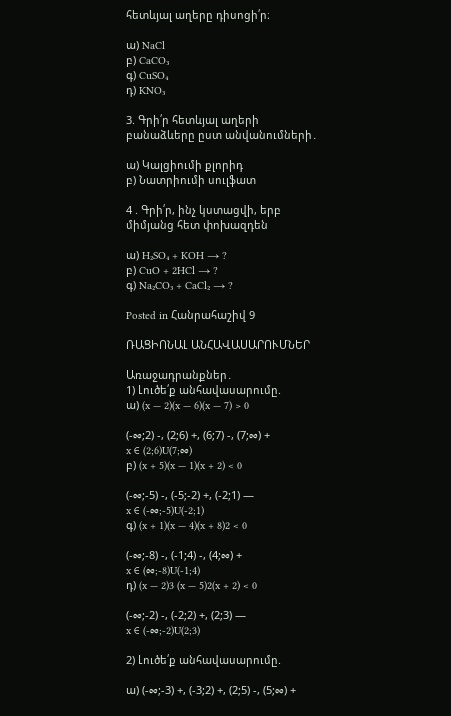հետևյալ աղերը դիսոցի՛ր։

ա) NaCl
բ) CaCO₃
գ) CuSO₄
դ) KNO₃

3. Գրի՛ր հետևյալ աղերի բանաձևերը ըստ անվանումների․

ա) Կալցիումի քլորիդ
բ) Նատրիումի սուլֆատ

4 . Գրի՛ր, ինչ կստացվի, երբ  միմյանց հետ փոխազդեն

ա) H₂SO₄ + KOH → ?
բ) CuO + 2HCl → ?
գ) Na₂CO₃ + CaCl₂ → ?

Posted in Հանրահաշիվ 9

ՌԱՑԻՈՆԱԼ ԱՆՀԱՎԱՍԱՐՈՒՄՆԵՐ

Առաջադրանքներ․
1) Լուծե՛ք անհավասարումը.
ա) (x — 2)(x — 6)(x — 7) > 0

(-∞;2) -, (2;6) +, (6;7) -, (7;∞) +
x ∈ (2;6)U(7;∞)
բ) (x + 5)(x — 1)(x + 2) < 0

(-∞;-5) -, (-5;-2) +, (-2;1) —
x ∈ (-∞;-5)U(-2;1)
գ) (x + 1)(x — 4)(x + 8)2 < 0

(-∞;-8) -, (-1;4) -, (4;∞) +
x ∈ (∞;-8)U(-1;4)
դ) (x — 2)3 (x — 5)2(x + 2) < 0

(-∞;-2) -, (-2;2) +, (2;3) —
x ∈ (-∞;-2)U(2;3)

2) Լուծե՛ք անհավասարումը.

ա) (-∞;-3) +, (-3;2) +, (2;5) -, (5;∞) +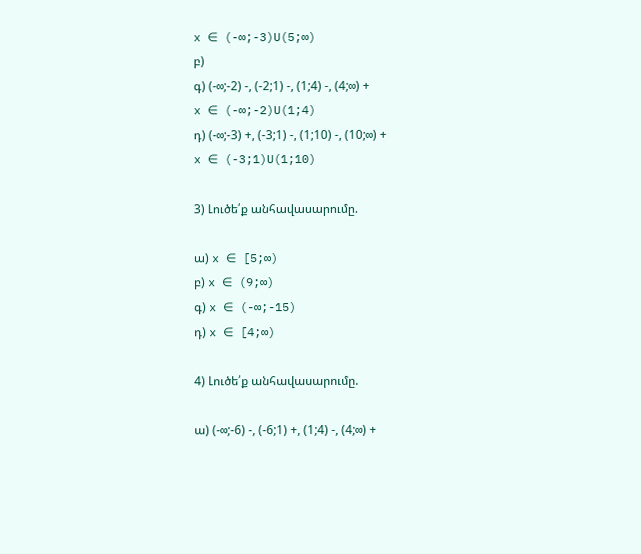x ∈ (-∞;-3)U(5;∞)
բ)
գ) (-∞;-2) -, (-2;1) -, (1;4) -, (4;∞) +
x ∈ (-∞;-2)U(1;4)
դ) (-∞;-3) +, (-3;1) -, (1;10) -, (10;∞) +
x ∈ (-3;1)U(1;10)

3) Լուծե՛ք անհավասարումը.

ա) x ∈ [5;∞)
բ) x ∈ (9;∞)
գ) x ∈ (-∞;-15)
դ) x ∈ [4;∞)

4) Լուծե՛ք անհավասարումը.

ա) (-∞;-6) -, (-6;1) +, (1;4) -, (4;∞) +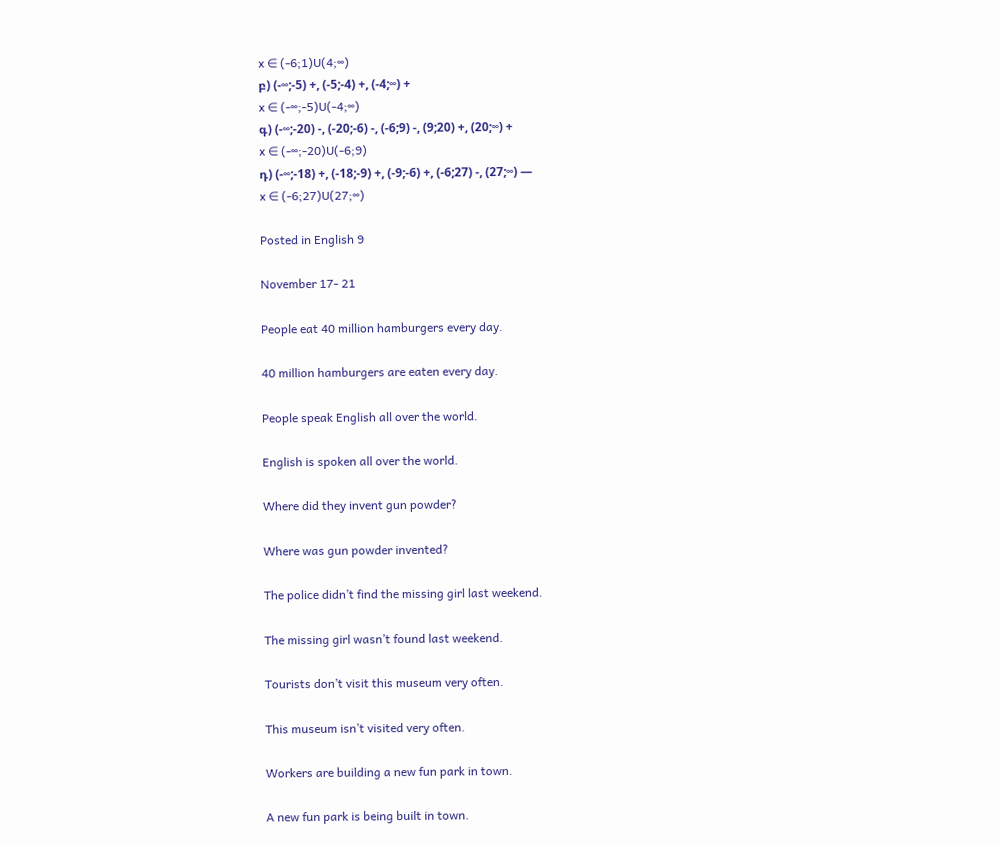x ∈ (-6;1)U(4;∞)
բ) (-∞;-5) +, (-5;-4) +, (-4;∞) +
x ∈ (-∞;-5)U(-4;∞)
գ) (-∞;-20) -, (-20;-6) -, (-6;9) -, (9;20) +, (20;∞) +
x ∈ (-∞;-20)U(-6;9)
դ) (-∞;-18) +, (-18;-9) +, (-9;-6) +, (-6;27) -, (27;∞) —
x ∈ (-6;27)U(27;∞)

Posted in English 9

November 17- 21

People eat 40 million hamburgers every day.

40 million hamburgers are eaten every day.

People speak English all over the world.

English is spoken all over the world.

Where did they invent gun powder?

Where was gun powder invented?

The police didn’t find the missing girl last weekend.

The missing girl wasn’t found last weekend.

Tourists don’t visit this museum very often.

This museum isn’t visited very often.

Workers are building a new fun park in town.

A new fun park is being built in town.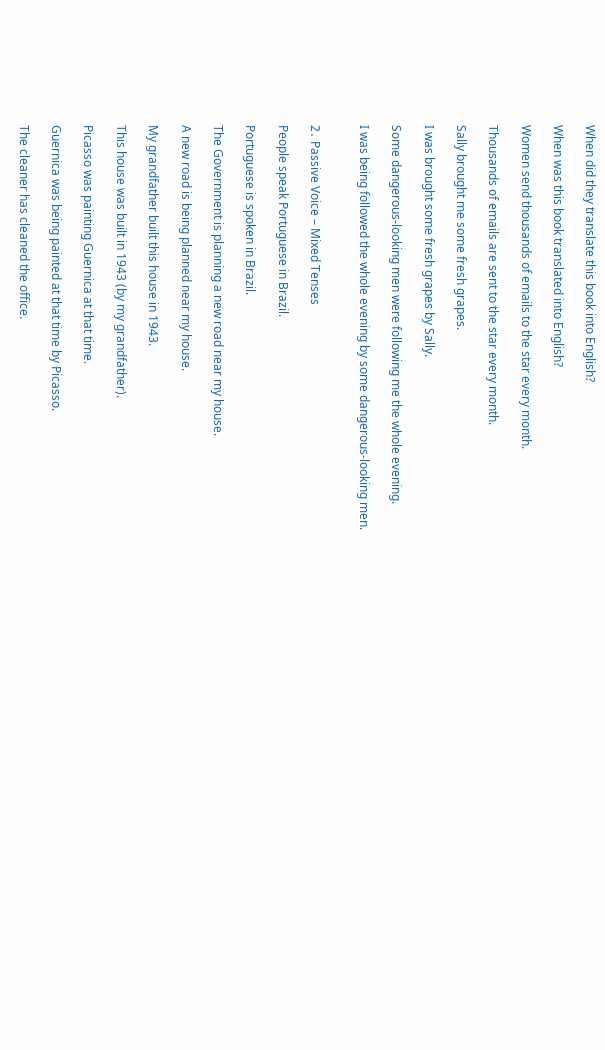When did they translate this book into English?

When was this book translated into English?

Women send thousands of emails to the star every month.

Thousands of emails are sent to the star every month.

Sally brought me some fresh grapes.

I was brought some fresh grapes by Sally.

Some dangerous-looking men were following me the whole evening.

I was being followed the whole evening by some dangerous-looking men.


2․ Passive Voice – Mixed Tenses

People speak Portuguese in Brazil.

Portuguese is spoken in Brazil.

The Government is planning a new road near my house.

A new road is being planned near my house.

My grandfather built this house in 1943.

This house was built in 1943 (by my grandfather).

Picasso was painting Guernica at that time.

Guernica was being painted at that time by Picasso.

The cleaner has cleaned the office.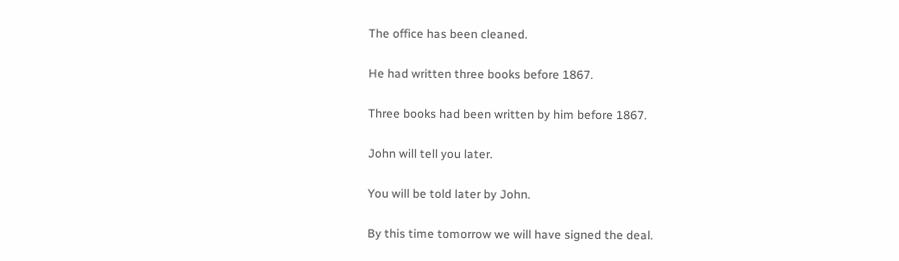The office has been cleaned.

He had written three books before 1867.

Three books had been written by him before 1867.

John will tell you later.

You will be told later by John.

By this time tomorrow we will have signed the deal.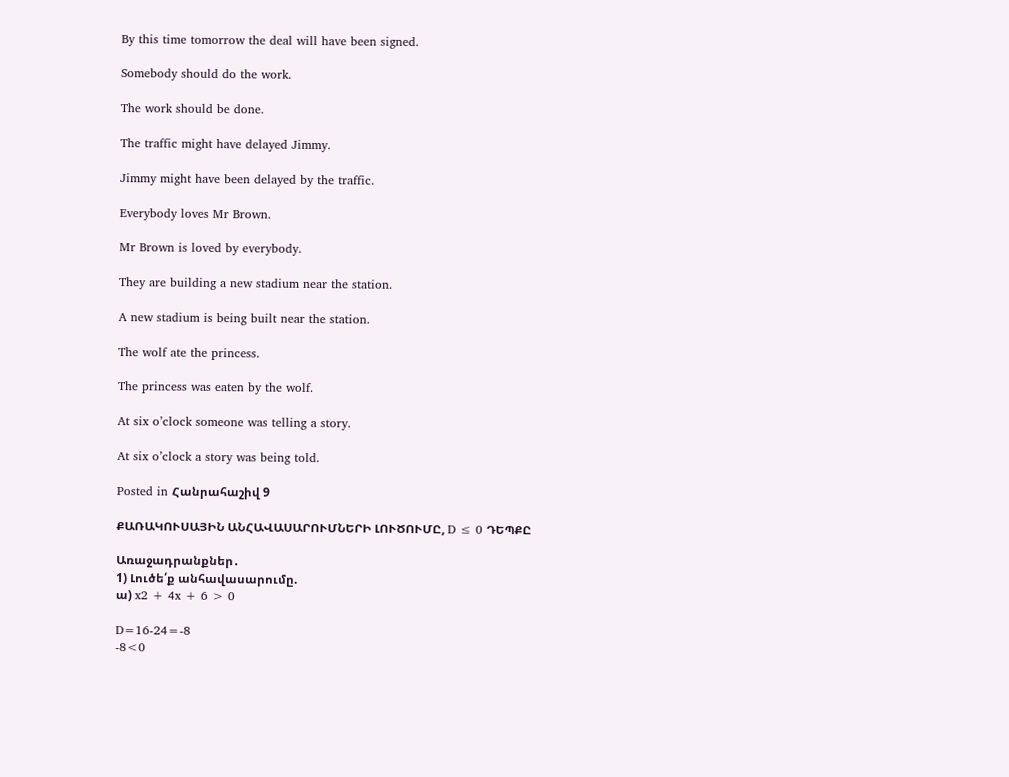By this time tomorrow the deal will have been signed.

Somebody should do the work.

The work should be done.

The traffic might have delayed Jimmy.

Jimmy might have been delayed by the traffic.

Everybody loves Mr Brown.

Mr Brown is loved by everybody.

They are building a new stadium near the station.

A new stadium is being built near the station.

The wolf ate the princess.

The princess was eaten by the wolf.

At six o’clock someone was telling a story.

At six o’clock a story was being told.

Posted in Հանրահաշիվ 9

ՔԱՌԱԿՈՒՍԱՅԻՆ ԱՆՀԱՎԱՍԱՐՈՒՄՆԵՐԻ ԼՈՒԾՈՒՄԸ, D ≤ 0 ԴԵՊՔԸ

Առաջադրանքներ․
1) Լուծե՛ք անհավասարումը.
ա) x2 + 4x + 6 > 0

D=16-24=-8
-8<0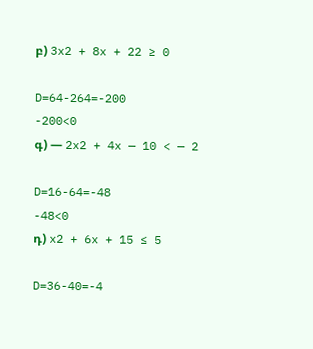բ) 3x2 + 8x + 22 ≥ 0

D=64-264=-200
-200<0
գ) — 2x2 + 4x — 10 < — 2

D=16-64=-48
-48<0
դ) x2 + 6x + 15 ≤ 5

D=36-40=-4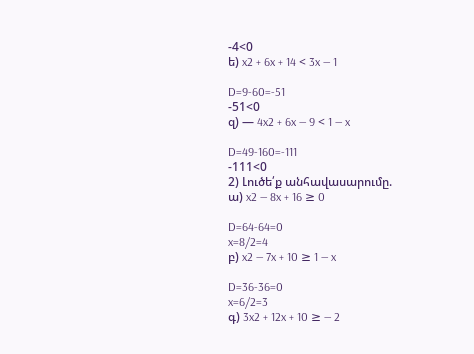-4<0
ե) x2 + 6x + 14 < 3x — 1

D=9-60=-51
-51<0
զ) — 4x2 + 6x — 9 < 1 — x

D=49-160=-111
-111<0
2) Լուծե՛ք անհավասարումը.
ա) x2 — 8x + 16 ≥ 0

D=64-64=0
x=8/2=4
բ) x2 — 7x + 10 ≥ 1 — x

D=36-36=0
x=6/2=3
գ) 3x2 + 12x + 10 ≥ — 2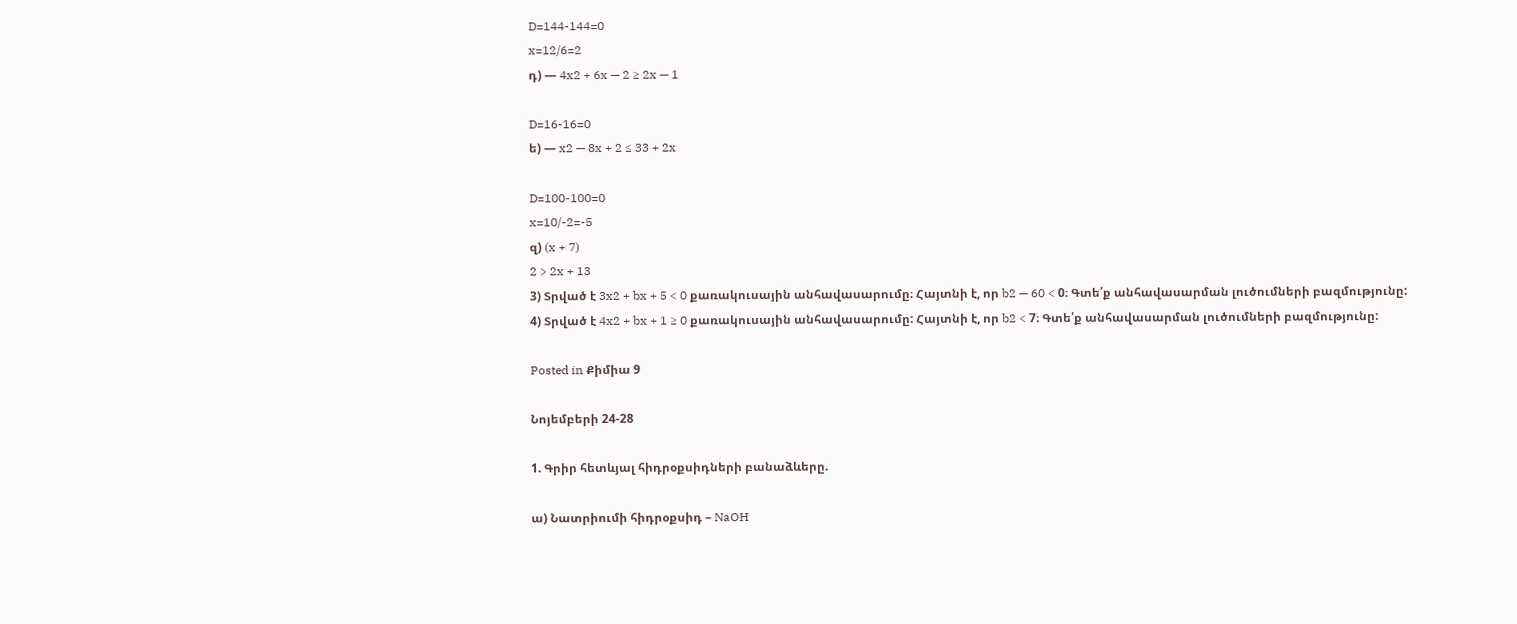D=144-144=0
x=12/6=2
դ) — 4x2 + 6x — 2 ≥ 2x — 1

D=16-16=0
ե) — x2 — 8x + 2 ≤ 33 + 2x

D=100-100=0
x=10/-2=-5
զ) (x + 7)
2 > 2x + 13
3) Տրված է 3x2 + bx + 5 < 0 քառակուսային անհավասարումը։ Հայտնի է, որ b2 — 60 < 0։ Գտե՛ք անհավասարման լուծումների բազմությունը:
4) Տրված է 4x2 + bx + 1 ≥ 0 քառակուսային անհավասարումը: Հայտնի է, որ b2 < 7։ Գտե՛ք անհավասարման լուծումների բազմությունը:

Posted in Քիմիա 9

Նոյեմբերի 24-28

1. Գրիր հետևյալ հիդրօքսիդների բանաձևերը.

ա) Նատրիումի հիդրօքսիդ – NaOH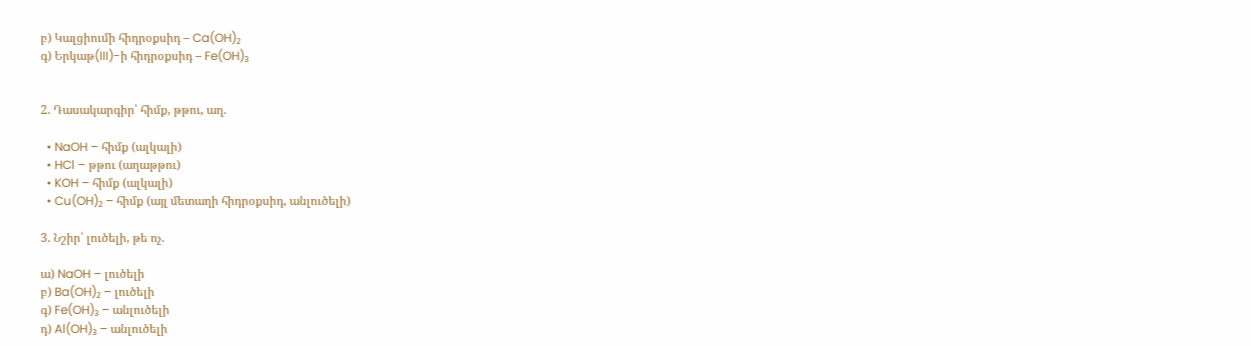բ) Կալցիումի հիդրօքսիդ – Ca(OH)₂
գ) Երկաթ(III)-ի հիդրօքսիդ – Fe(OH)₃


2. Դասակարգիր՝ հիմք, թթու, աղ.

  • NaOH – հիմք (ալկալի)
  • HCl – թթու (աղաթթու)
  • KOH – հիմք (ալկալի)
  • Cu(OH)₂ – հիմք (այլ մետաղի հիդրօքսիդ, անլուծելի)

3. Նշիր՝ լուծելի, թե ոչ.

ա) NaOH – լուծելի
բ) Ba(OH)₂ – լուծելի
գ) Fe(OH)₃ – անլուծելի
դ) Al(OH)₃ – անլուծելի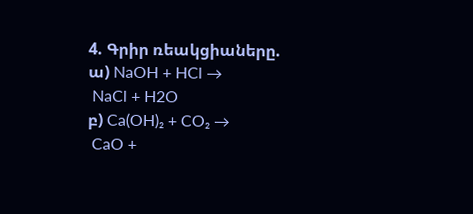4. Գրիր ռեակցիաները.
ա) NaOH + HCl →
 NaCl + H2O
բ) Ca(OH)₂ + CO₂ →
 CaO +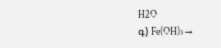H2O
գ) Fe(OH)₃ →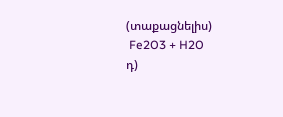(տաքացնելիս)
 Fe2O3 + H2O
դ)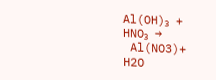Al(OH)₃ + HNO₃ →
 Al(NO3)+ H2O